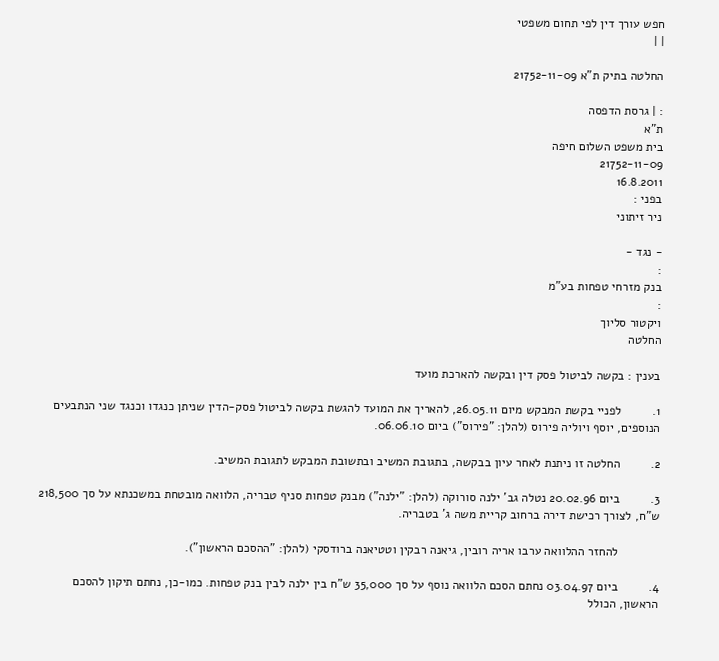חפש עורך דין לפי תחום משפטי
| |

החלטה בתיק ת"א 21752-11-09

: | גרסת הדפסה
ת"א
בית משפט השלום חיפה
21752-11-09
16.8.2011
בפני :
ניר זיתוני

- נגד -
:
בנק מזרחי טפחות בע"מ
:
ויקטור סליוך
החלטה

בענין : בקשה לביטול פסק דין ובקשה להארכת מועד

1.         לפניי בקשת המבקש מיום 26.05.11, להאריך את המועד להגשת בקשה לביטול פסק-הדין שניתן כנגדו וכנגד שני הנתבעים הנוספים, יוסף ויוליה פירוס (להלן: "פירוס") ביום 06.06.10.

2.         החלטה זו ניתנת לאחר עיון בבקשה, בתגובת המשיב ובתשובת המבקש לתגובת המשיב.

3.         ביום 20.02.96 נטלה גב' ילנה סורוקה (להלן: "ילנה") מבנק טפחות סניף טבריה, הלוואה מובטחת במשכנתא על סך 218,500 ש"ח, לצורך רכישת דירה ברחוב קריית משה ג' בטבריה.

            להחזר ההלוואה ערבו אריה רובין, גיאנה רבקין וטטיאנה ברודסקי (להלן: "ההסכם הראשון").

4.         ביום 03.04.97 נחתם הסכם הלוואה נוסף על סך 35,000 ש"ח בין ילנה לבין בנק טפחות. כמו-כן, נחתם תיקון להסכם הראשון, הכולל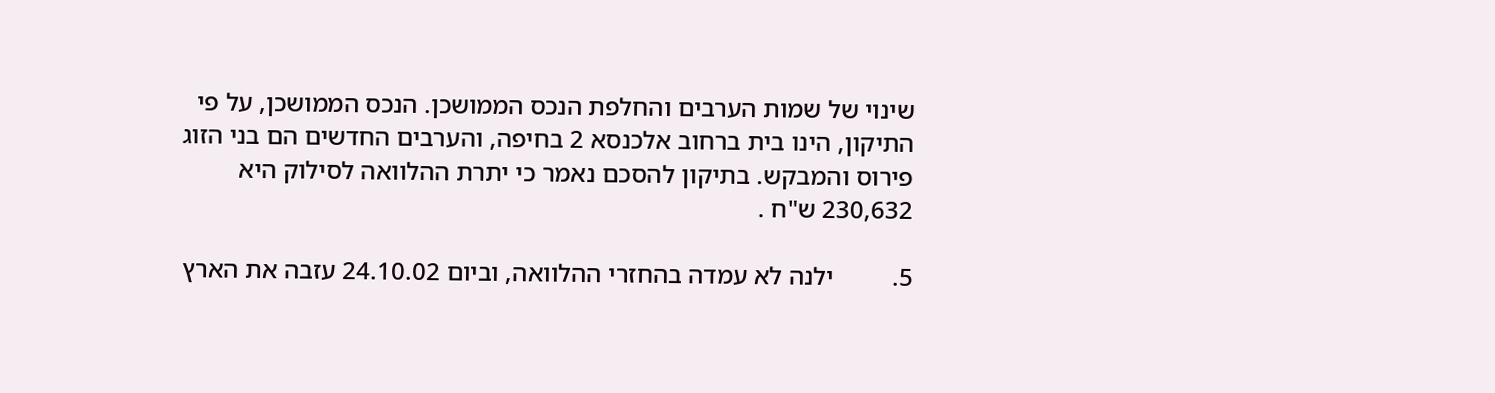שינוי של שמות הערבים והחלפת הנכס הממושכן. הנכס הממושכן, על פי התיקון, הינו בית ברחוב אלכנסא 2 בחיפה, והערבים החדשים הם בני הזוג פירוס והמבקש. בתיקון להסכם נאמר כי יתרת ההלוואה לסילוק היא 230,632 ש"ח .

5.         ילנה לא עמדה בהחזרי ההלוואה, וביום 24.10.02 עזבה את הארץ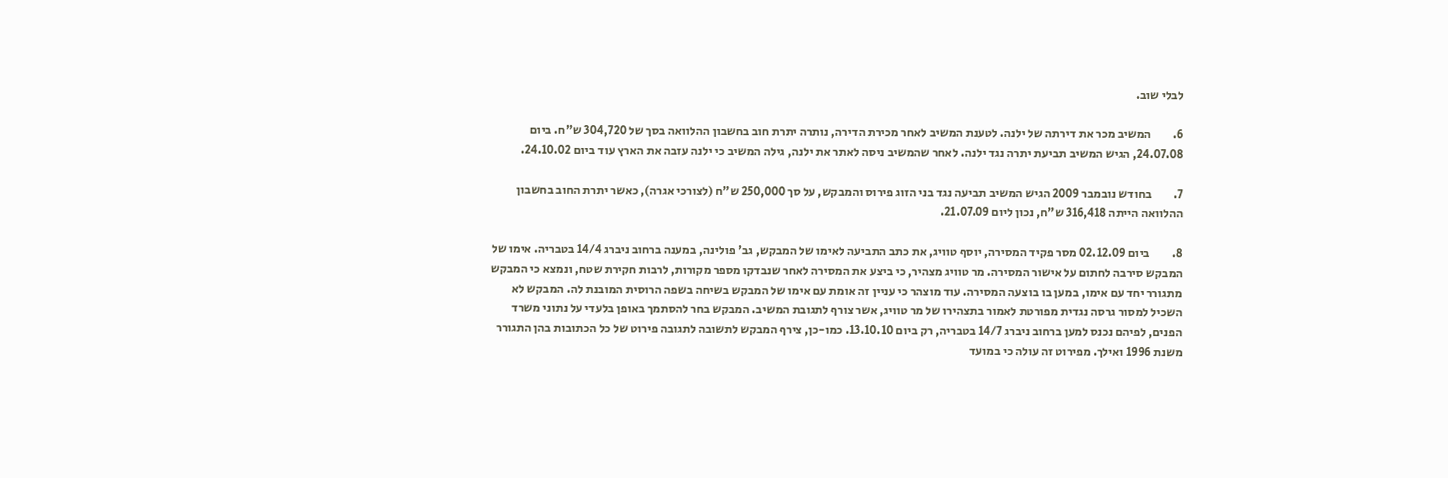לבלי שוב.

6.         המשיב מכר את דירתה של ילנה. לטענת המשיב לאחר מכירת הדירה, נותרה יתרת חוב בחשבון ההלוואה בסך של 304,720 ש"ח. ביום 24.07.08, הגיש המשיב תביעת יתרה נגד ילנה. לאחר שהמשיב ניסה לאתר את ילנה, גילה המשיב כי ילנה עזבה את הארץ עוד ביום 24.10.02.

7.         בחודש נובמבר 2009 הגיש המשיב תביעה נגד בני הזוג פירוס והמבקש, על סך 250,000 ש"ח (לצורכי אגרה), כאשר יתרת החוב בחשבון ההלוואה הייתה 316,418 ש"ח, נכון ליום 21.07.09.

8.         ביום 02.12.09 מסר פקיד המסירה, יוסף טוויג, את כתב התביעה לאימו של המבקש, גב' פולינה, במענה ברחוב ניברג 14/4 בטבריה. אימו של המבקש סירבה לחתום על אישור המסירה. מר טוויג מצהיר, כי ביצע את המסירה לאחר שנבדקו מספר מקורות, לרבות חקירת שטח, ונמצא כי המבקש מתגורר יחד עם אימו, במען בו בוצעה המסירה. עוד מוצהר כי עניין זה אומת עם אימו של המבקש בשיחה בשפה הרוסית המובנת לה. המבקש לא השכיל למסור גרסה נגדית מפורטת לאמור בתצהירו של מר טוויג, אשר צורף לתגובת המשיב. המבקש בחר להסתמך באופן בלעדי על נתוני משרד הפנים, לפיהם נכנס למען ברחוב ניברג 14/7 בטבריה, רק ביום 13.10.10. כמו-כן, צירף המבקש לתשובה לתגובה פירוט של כל הכתובות בהן התגורר משנת 1996 ואילך. מפירוט זה עולה כי במועד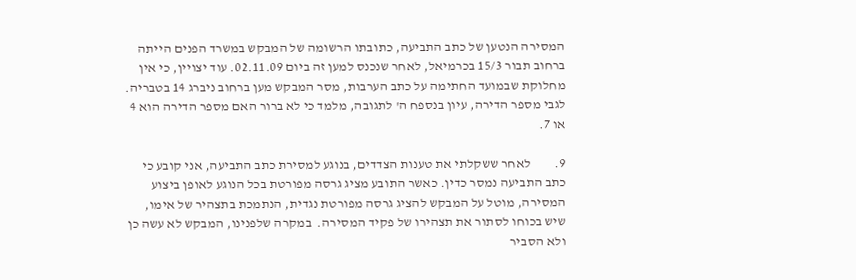המסירה הנטען של כתב התביעה, כתובתו הרשומה של המבקש במשרד הפנים הייתה ברחוב תבור 15/3 בכרמיאל, לאחר שנכנס למען זה ביום 02.11.09. עוד יצויין, כי אין מחלוקת שבמועד החתימה על כתב הערבות, מסר המבקש מען ברחוב ניברג 14 בטבריה. לגבי מספר הדירה, עיון בנספח ה' לתגובה, מלמד כי לא ברור האם מספר הדירה הוא 4 או 7.

9.         לאחר ששקלתי את טענות הצדדים, בנוגע למסירת כתב התביעה, אני קובע כי כתב התביעה נמסר כדין. כאשר התובע מציג גרסה מפורטת בכל הנוגע לאופן ביצוע המסירה, מוטל על המבקש להציג גרסה מפורטת נגדית, הנתמכת בתצהיר של אימו, שיש בכוחו לסתור את תצהירו של פקיד המסירה.  במקרה שלפנינו, המבקש לא עשה כן ולא הסביר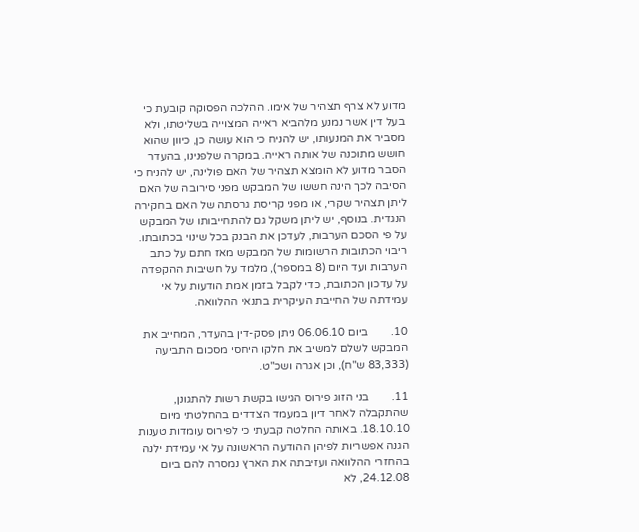מדוע לא צרף תצהיר של אימו. ההלכה הפסוקה קובעת כי בעל דין אשר נמנע מלהביא ראייה המצוייה בשליטתו, ולא מסביר את המנעותו, יש להניח כי הוא עושה כן, כיוון שהוא חושש מתוכנה של אותה ראייה. במקרה שלפנינו, בהעדר הסבר מדוע לא הומצא תצהיר של האם פולינה, יש להניח כי הסיבה לכך הינה חששו של המבקש מפני סירובה של האם ליתן תצהיר שקרי, או מפני קריסת גרסתה של האם בחקירה הנגדית. בנוסף, יש ליתן משקל גם להתחייבותו של המבקש על פי הסכם הערבות, לעדכן את הבנק בכל שינוי בכתובתו. ריבוי הכתובות הרשומות של המבקש מאז חתם על כתב הערבות ועד היום (8 במספר), מלמד על חשיבות ההקפדה על עדכון הכתובת, כדי לקבל בזמן אמת הודעות על אי עמידתה של החייבת העיקרית בתנאי ההלוואה.

10.        ביום 06.06.10 ניתן פסק-דין בהעדר, המחייב את המבקש לשלם למשיב את חלקו היחסי מסכום התביעה (83,333 ש"ח), וכן אגרה ושכ"ט.

11.        בני הזוג פירוס הגישו בקשת רשות להתגונן, שהתקבלה לאחר דיון במעמד הצדדים בהחלטתי מיום 18.10.10. באותה החלטה קבעתי כי לפירוס עומדות טענות הגנה אפשריות לפיהן ההודעה הראשונה על אי עמידת ילנה בהחזרי ההלוואה ועזיבתה את הארץ נמסרה להם ביום 24.12.08, לא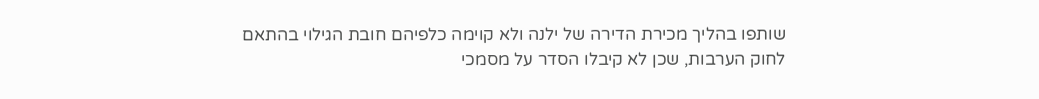שותפו בהליך מכירת הדירה של ילנה ולא קוימה כלפיהם חובת הגילוי בהתאם לחוק הערבות, שכן לא קיבלו הסדר על מסמכי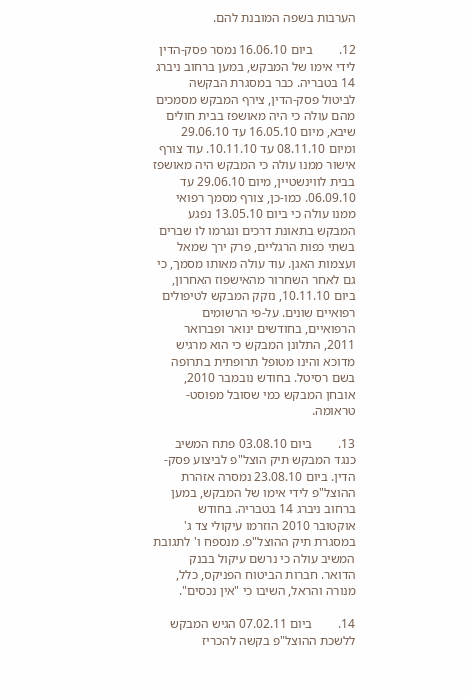הערבות בשפה המובנת להם.

12.        ביום 16.06.10 נמסר פסק-הדין לידי אימו של המבקש, במען ברחוב ניברג 14 בטבריה. כבר במסגרת הבקשה לביטול פסק-הדין, צירף המבקש מסמכים מהם עולה כי היה מאושפז בבית חולים שיבא, מיום 16.05.10 עד 29.06.10 ומיום 08.11.10 עד 10.11.10. עוד צורף אישור ממנו עולה כי המבקש היה מאושפז בבית לווינשטיין, מיום 29.06.10 עד 06.09.10. כמו-כן, צורף מסמך רפואי ממנו עולה כי ביום 13.05.10 נפגע המבקש בתאונת דרכים ונגרמו לו שברים בשתי כפות הרגליים, פרק ירך שמאל ועצמות האגן. עוד עולה מאותו מסמך, כי גם לאחר השחרור מהאישפוז האחרון, ביום 10.11.10, נזקק המבקש לטיפולים רפואיים שונים. על-פי הרשומים הרפואיים, בחודשים ינואר ופברואר 2011, התלונן המבקש כי הוא מרגיש מדוכא והינו מטופל תרופתית בתרופה בשם רסיטל. בחודש נובמבר 2010, אובחן המבקש כמי שסובל מפוסט-טראומה.

13.        ביום 03.08.10 פתח המשיב כנגד המבקש תיק הוצל"פ לביצוע פסק-הדין. ביום 23.08.10 נמסרה אזהרת ההוצל"פ לידי אימו של המבקש, במען ברחוב ניברג 14 בטבריה. בחודש אוקטובר 2010 הוזרמו עיקולי צד ג' במסגרת תיק ההוצל"פ. מנספח ו' לתגובת המשיב עולה כי נרשם עיקול בבנק הדואר. חברות הביטוח הפניקס, כלל, מנורה והראל, השיבו כי "אין נכסים".

14.        ביום 07.02.11 הגיש המבקש ללשכת ההוצל"פ בקשה להכריז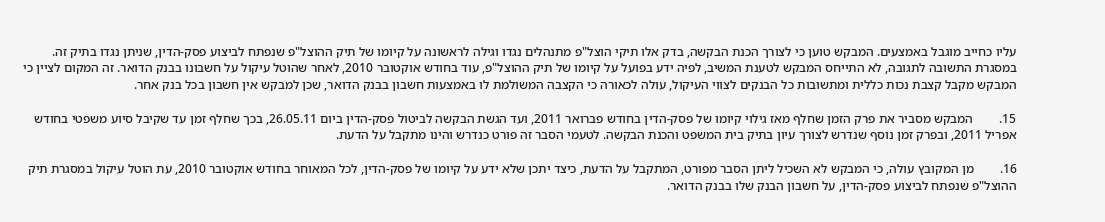עליו כחייב מוגבל באמצעים. המבקש טוען כי לצורך הכנת הבקשה, בדק אלו תיקי הוצל"פ מתנהלים נגדו וגילה לראשונה על קיומו של תיק ההוצל"פ שנפתח לביצוע פסק-הדין, שניתן נגדו בתיק זה. במסגרת התשובה לתגובה, לא התייחס המבקש לטענת המשיב, לפיה ידע בפועל על קיומו של תיק ההוצל"פ, עוד בחודש אוקטובר 2010, לאחר שהוטל עיקול על חשבונו בבנק הדואר. זה המקום לציין כי המבקש מקבל קצבת נכות כללית ומתשובות כל הבנקים לצווי העיקול, עולה לכאורה כי הקצבה המשולמת לו באמצעות חשבון בבנק הדואר, שכן למבקש אין חשבון בכל בנק אחר.

15.        המבקש מסביר את פרק הזמן שחלף מאז גילוי קיומו של פסק-הדין בחודש פברואר 2011, ועד הגשת הבקשה לביטול פסק-הדין ביום 26.05.11, בכך שחלף זמן עד שקיבל סיוע משפטי בחודש אפריל 2011, ובפרק זמן נוסף שנדרש לצורך עיון בתיק בית המשפט והכנת הבקשה. לטעמי הסבר זה פורט כנדרש והינו מתקבל על הדעת.

16.        מן המקובץ עולה, כי המבקש לא השכיל ליתן הסבר מפורט, המתקבל על הדעת, כיצד יתכן שלא ידע על קיומו של פסק-הדין, לכל המאוחר בחודש אוקטובר 2010, עת הוטל עיקול במסגרת תיק ההוצל"פ שנפתח לביצוע פסק-הדין, על חשבון הבנק שלו בבנק הדואר.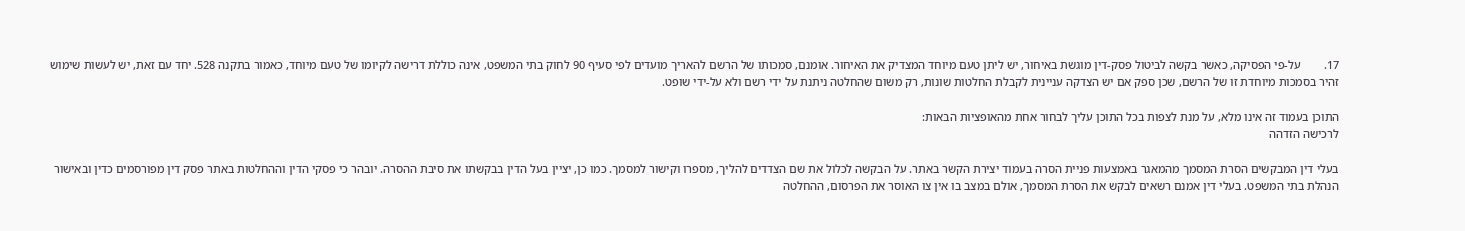17.        על-פי הפסיקה, כאשר בקשה לביטול פסק-דין מוגשת באיחור, יש ליתן טעם מיוחד המצדיק את האיחור. אומנם, סמכותו של הרשם להאריך מועדים לפי סעיף 90 לחוק בתי המשפט, אינה כוללת דרישה לקיומו של טעם מיוחד, כאמור בתקנה 528. יחד עם זאת, יש לעשות שימוש זהיר בסמכות מיוחדת זו של הרשם, שכן ספק אם יש הצדקה עניינית לקבלת החלטות שונות, רק משום שהחלטה ניתנת על ידי רשם ולא על-ידי שופט.

התוכן בעמוד זה אינו מלא, על מנת לצפות בכל התוכן עליך לבחור אחת מהאופציות הבאות:
לרכישה הזדהה

בעלי דין המבקשים הסרת המסמך מהמאגר באמצעות פניית הסרה בעמוד יצירת הקשר באתר. על הבקשה לכלול את שם הצדדים להליך, מספרו וקישור למסמך. כמו כן, יציין בעל הדין בבקשתו את סיבת ההסרה. יובהר כי פסקי הדין וההחלטות באתר פסק דין מפורסמים כדין ובאישור הנהלת בתי המשפט. בעלי דין אמנם רשאים לבקש את הסרת המסמך, אולם במצב בו אין צו האוסר את הפרסום, ההחלטה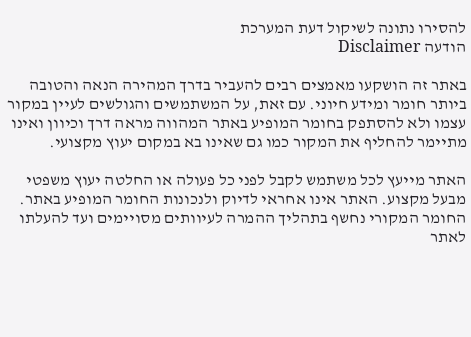להסירו נתונה לשיקול דעת המערכת
הודעה Disclaimer

באתר זה הושקעו מאמצים רבים להעביר בדרך המהירה הנאה והטובה ביותר חומר ומידע חיוני. עם זאת, על המשתמשים והגולשים לעיין במקור עצמו ולא להסתפק בחומר המופיע באתר המהווה מראה דרך וכיוון ואינו מתיימר להחליף את המקור כמו גם שאינו בא במקום יעוץ מקצועי.

האתר מייעץ לכל משתמש לקבל לפני כל פעולה או החלטה יעוץ משפטי מבעל מקצוע. האתר אינו אחראי לדיוק ולנכונות החומר המופיע באתר. החומר המקורי נחשף בתהליך ההמרה לעיוותים מסויימים ועד להעלתו לאתר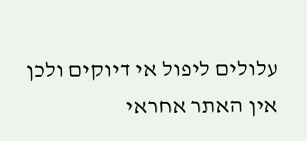עלולים ליפול אי דיוקים ולכן אין האתר אחראי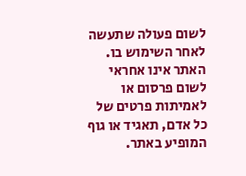לשום פעולה שתעשה לאחר השימוש בו. האתר אינו אחראי לשום פרסום או לאמיתות פרטים של כל אדם, תאגיד או גוף המופיע באתר.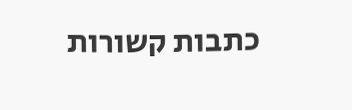כתבות קשורות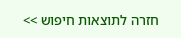חזרה לתוצאות חיפוש >>